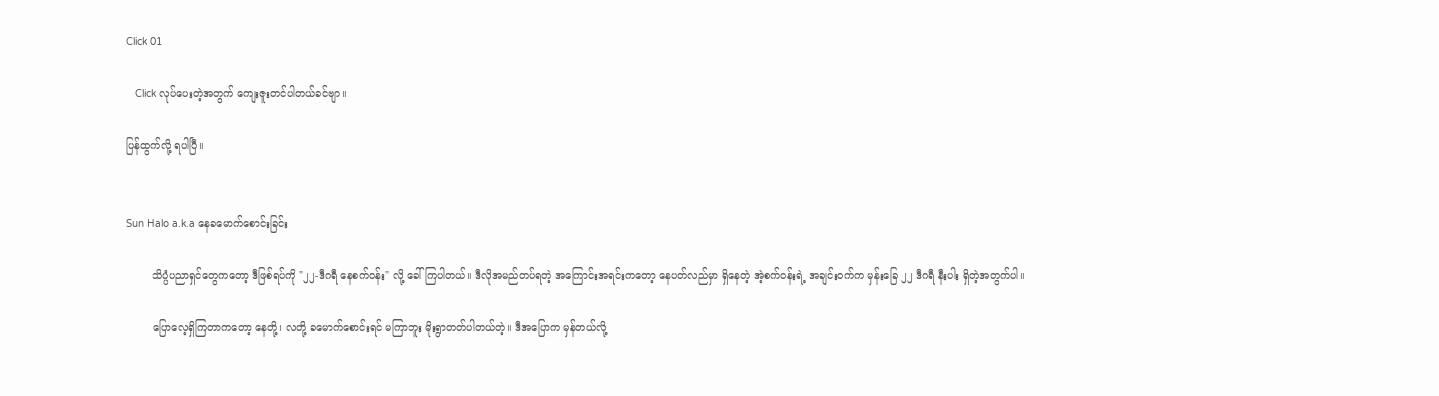Click 01

   Click လုပ်ပေးတဲ့အတွက် ကျေးဇူးတင်ပါတယ်ခင်ဗျာ။

ပြန်ထွက်လို့ ရပါပြီ။


Sun Halo a.k.a နေခမောက်စောင်းခြင်း

        သိပ္ပံပညာရှင်တွေကတော့ ဒီဖြစ်ရပ်ကို "၂၂-ဒီဂရီ နေစက်ဝန်း" လို့ ခေါ်ကြပါတယ်။ ဒီလိုအမည်တပ်ရတဲ့ အကြောင်းအရင်းကတော့ နေပတ်လည်မှာ ရှိနေတဲ့ အဲ့စက်ဝန်းရဲ့ အချင်းဝက်က မှန်းခြေ ၂၂ ဒီဂရီ နီးပါး ရှိတဲ့အတွက်ပါ။

        ပြောလေ့ရှိကြတာကတော့ နေတို့၊ လတို့ ခမောက်စောင်းရင် မကြာဘူး မိုးရွာတတ်ပါတယ်တဲ့။ ဒီအပြောက မှန်တယ်လို့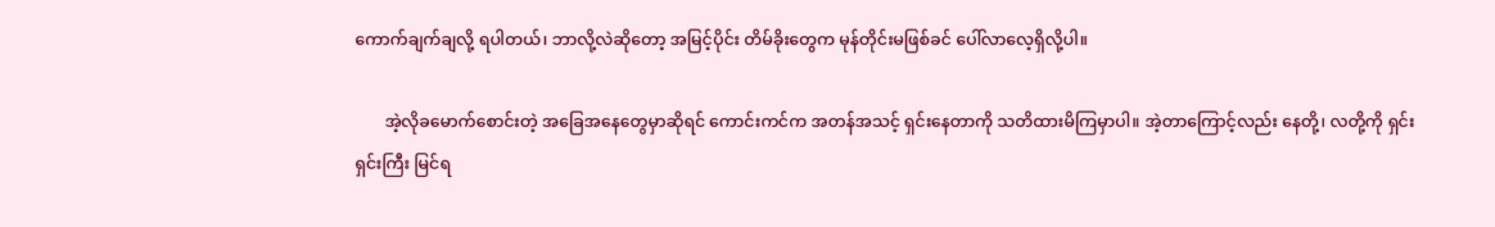ကောက်ချက်ချလို့ ရပါတယ်၊ ဘာလို့လဲဆိုတော့ အမြင့်ပိုင်း တိမ်ခိုးတွေက မုန်တိုင်းမဖြစ်ခင် ပေါ်လာလေ့ရှိလို့ပါ။

       အဲ့လိုခမောက်စောင်းတဲ့ အခြေအနေတွေမှာဆိုရင် ကောင်းကင်က အတန်အသင့် ရှင်းနေတာကို သတိထားမိကြမှာပါ။ အဲ့တာကြောင့်လည်း နေတို့၊ လတို့ကို ရှင်းရှင်းကြီး မြင်ရ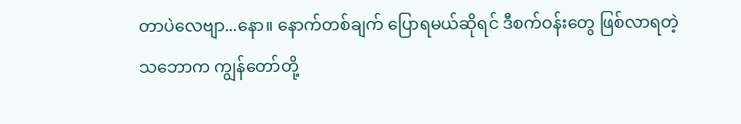တာပဲလေဗျာ...နော။ နောက်တစ်ချက် ပြောရမယ်ဆိုရင် ဒီစက်ဝန်းတွေ ဖြစ်လာရတဲ့ သဘောက ကျွန်တော်တို့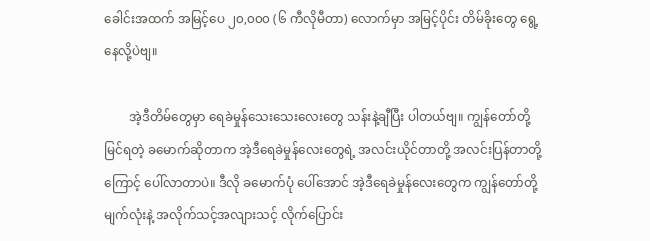ခေါင်းအထက် အမြင့်ပေ ၂၀,၀၀၀ (၆ ကီလိုမီတာ) လောက်မှာ အမြင့်ပိုင်း တိမ်ခိုးတွေ ရွေ့နေလို့ပဲဗျ။

        အဲ့ဒီတိမ်တွေမှာ ရေခဲမှုန်သေးသေးလေးတွေ သန်းနဲ့ချီပြီး ပါတယ်ဗျ။ ကျွန်တော်တို့ မြင်ရတဲ့ ခမောက်ဆိုတာက အဲ့ဒီရေခဲမှုန်လေးတွေရဲ့ အလင်းယိုင်တာတို့ အလင်းပြန်တာတို့ကြောင့် ပေါ်လာတာပဲ။ ဒီလို ခမောက်ပုံ ပေါ်အောင် အဲ့ဒီရေခဲမှုန်လေးတွေက ကျွန်တော်တို့ မျက်လုံးနဲ့ အလိုက်သင့်အလျားသင့် လိုက်ပြောင်း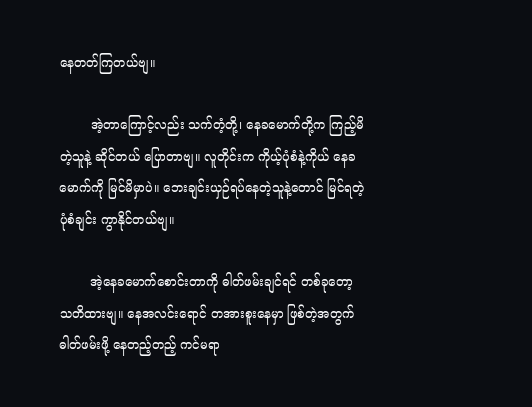နေတတ်ကြတယ်ဗျ။

        အဲ့တာကြောင့်လည်း သက်တံ့တို့၊ နေခမောက်တို့က ကြည့်မိတဲ့သူနဲ့ ဆိုင်တယ် ပြောတာဗျ။ လူတိုင်းက ကိုယ့်ပုံစံနဲ့ကိုယ် နေခမောက်ကို မြင်မိမှာပဲ။ ဘေးချင်းယှဉ်ရပ်နေတဲ့သူနဲ့တောင် မြင်ရတဲ့ ပုံစံချင်း ကွာနိုင်တယ်ဗျ။

        အဲ့နေခမောက်စောင်းတာကို ဓါတ်ဖမ်းချင်ရင် တစ်ခုတော့ သတိထားဗျ။ နေအလင်းရောင် တအားစူးနေမှာ ဖြစ်တဲ့အတွက် ဓါတ်ဖမ်းဖို့ နေတည့်တည့် ကင်မရာ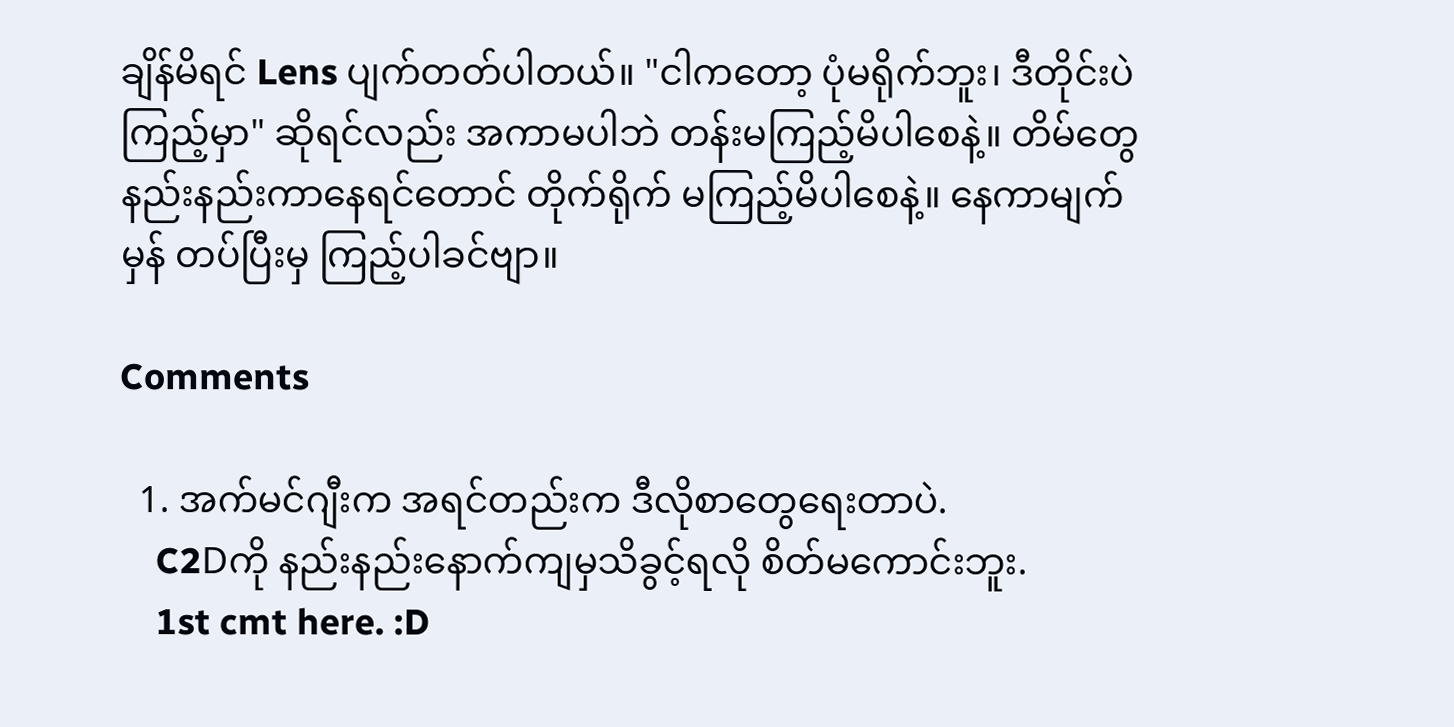ချိန်မိရင် Lens ပျက်တတ်ပါတယ်။ "ငါကတော့ ပုံမရိုက်ဘူး၊ ဒီတိုင်းပဲ ကြည့်မှာ" ဆိုရင်လည်း အကာမပါဘဲ တန်းမကြည့်မိပါစေနဲ့။ တိမ်တွေ နည်းနည်းကာနေရင်တောင် တိုက်ရိုက် မကြည့်မိပါစေနဲ့။ နေကာမျက်မှန် တပ်ပြီးမှ ကြည့်ပါခင်ဗျာ။

Comments

  1. အက်မင်ဂျီးက အရင်တည်းက ဒီလိုစာတွေရေးတာပဲ.
    C2Dကို နည်းနည်းနောက်ကျမှသိခွင့်ရလို စိတ်မကောင်းဘူး.
    1st cmt here. :D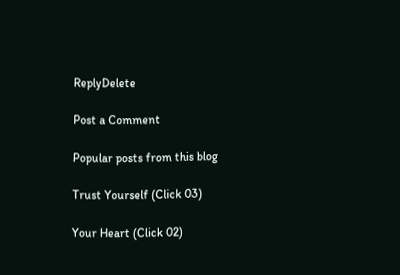ReplyDelete

Post a Comment

Popular posts from this blog

Trust Yourself (Click 03)

Your Heart (Click 02)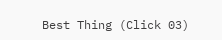Best Thing (Click 03)